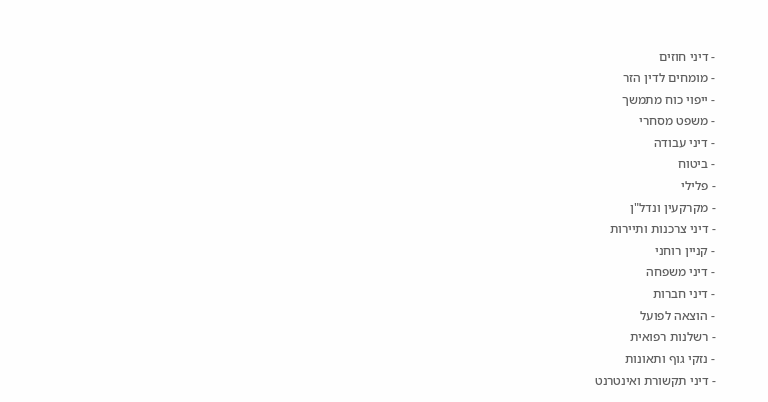- דיני חוזים
- מומחים לדין הזר
- ייפוי כוח מתמשך
- משפט מסחרי
- דיני עבודה
- ביטוח
- פלילי
- מקרקעין ונדל"ן
- דיני צרכנות ותיירות
- קניין רוחני
- דיני משפחה
- דיני חברות
- הוצאה לפועל
- רשלנות רפואית
- נזקי גוף ותאונות
- דיני תקשורת ואינטרנט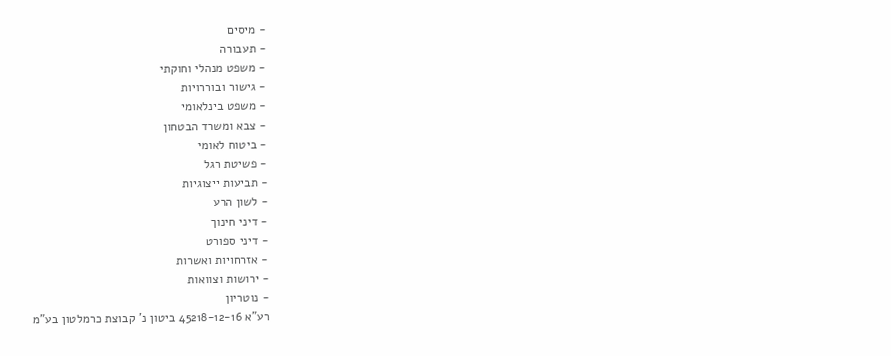- מיסים
- תעבורה
- משפט מנהלי וחוקתי
- גישור ובוררויות
- משפט בינלאומי
- צבא ומשרד הבטחון
- ביטוח לאומי
- פשיטת רגל
- תביעות ייצוגיות
- לשון הרע
- דיני חינוך
- דיני ספורט
- אזרחויות ואשרות
- ירושות וצוואות
- נוטריון
רע"א 45218-12-16 ביטון נ' קבוצת כרמלטון בע"מ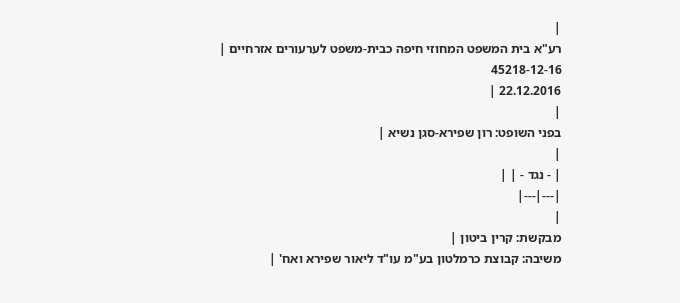|
רע"א בית המשפט המחוזי חיפה כבית-משפט לערעורים אזרחיים |
45218-12-16
22.12.2016 |
|
בפני השופט: רון שפירא-סגן נשיא |
|
| - נגד - | |
|---|---|
|
מבקשת: קרין ביטון |
משיבה: קבוצת כרמלטון בע"מ עו"ד ליאור שפירא ואח' |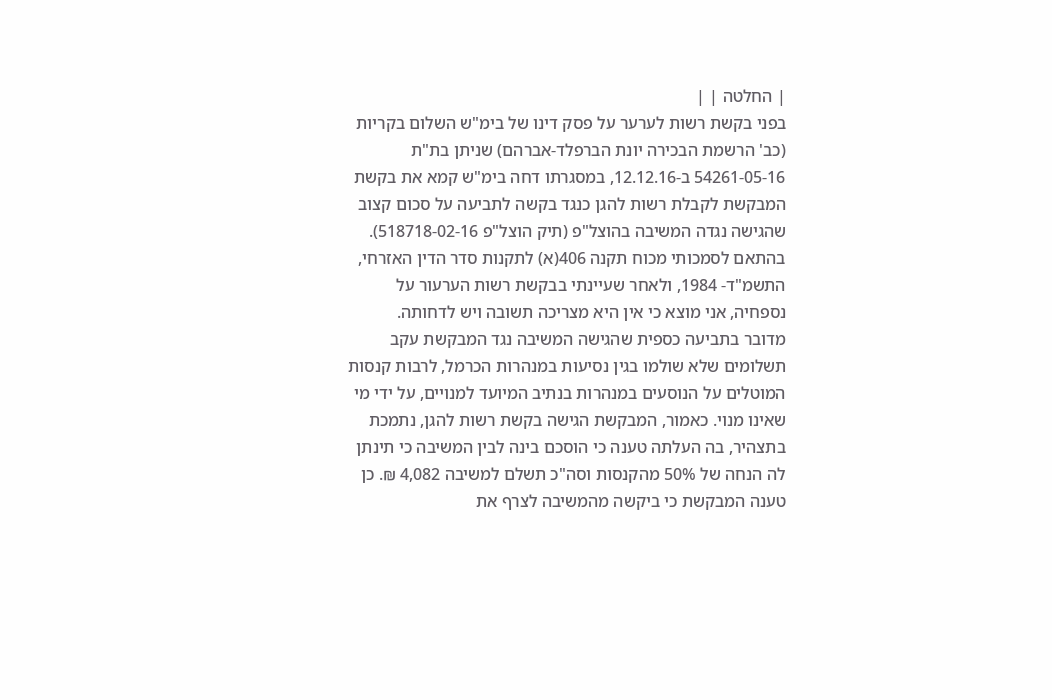| החלטה | |
בפני בקשת רשות לערער על פסק דינו של בימ"ש השלום בקריות (כב' הרשמת הבכירה יונת הברפלד-אברהם) שניתן בת"ת 54261-05-16 ב-12.12.16, במסגרתו דחה בימ"ש קמא את בקשת המבקשת לקבלת רשות להגן כנגד בקשה לתביעה על סכום קצוב שהגישה נגדה המשיבה בהוצל"פ (תיק הוצל"פ 518718-02-16).
בהתאם לסמכותי מכוח תקנה 406(א) לתקנות סדר הדין האזרחי, התשמ"ד- 1984, ולאחר שעיינתי בבקשת רשות הערעור על נספחיה, אני מוצא כי אין היא מצריכה תשובה ויש לדחותה.
מדובר בתביעה כספית שהגישה המשיבה נגד המבקשת עקב תשלומים שלא שולמו בגין נסיעות במנהרות הכרמל, לרבות קנסות המוטלים על הנוסעים במנהרות בנתיב המיועד למנויים, על ידי מי שאינו מנוי. כאמור, המבקשת הגישה בקשת רשות להגן, נתמכת בתצהיר, בה העלתה טענה כי הוסכם בינה לבין המשיבה כי תינתן לה הנחה של 50% מהקנסות וסה"כ תשלם למשיבה 4,082 ₪. כן טענה המבקשת כי ביקשה מהמשיבה לצרף את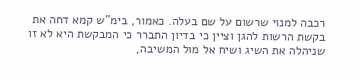רכבה למנוי שרשום על שם בעלה. כאמור, בימ"ש קמא דחה את בקשת הרשות להגן וציין כי בדיון התברר כי המבקשת היא לא זו שניהלה את השיג ושיח אל מול המשיבה,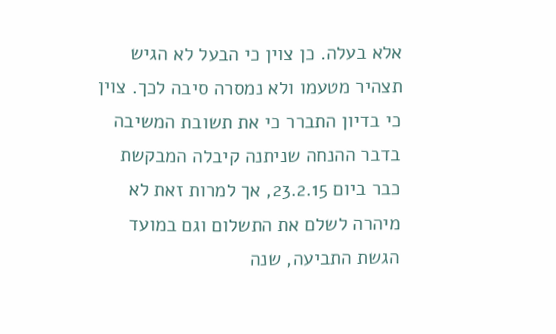אלא בעלה. כן צוין כי הבעל לא הגיש תצהיר מטעמו ולא נמסרה סיבה לכך. צוין כי בדיון התברר כי את תשובת המשיבה בדבר ההנחה שניתנה קיבלה המבקשת כבר ביום 23.2.15, אך למרות זאת לא מיהרה לשלם את התשלום וגם במועד הגשת התביעה, שנה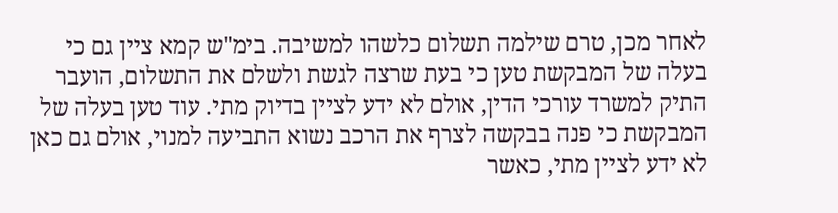לאחר מכן, טרם שילמה תשלום כלשהו למשיבה. בימ"ש קמא ציין גם כי בעלה של המבקשת טען כי בעת שרצה לגשת ולשלם את התשלום, הועבר התיק למשרד עורכי הדין, אולם לא ידע לציין בדיוק מתי. עוד טען בעלה של המבקשת כי פנה בבקשה לצרף את הרכב נשוא התביעה למנוי, אולם גם כאן לא ידע לציין מתי, כאשר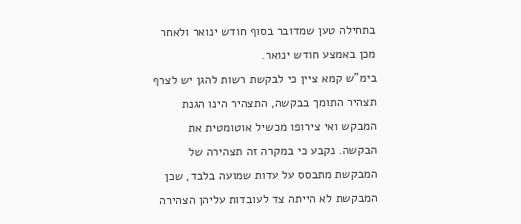בתחילה טען שמדובר בסוף חודש ינואר ולאחר מכן באמצע חודש ינואר.
בימ"ש קמא ציין כי לבקשת רשות להגן יש לצרף תצהיר התומך בבקשה, התצהיר הינו הגנת המבקש ואי צירופו מכשיל אוטומטית את הבקשה. נקבע כי במקרה זה תצהירה של המבקשת מתבסס על עדות שמועה בלבד, שכן המבקשת לא הייתה צד לעובדות עליהן הצהירה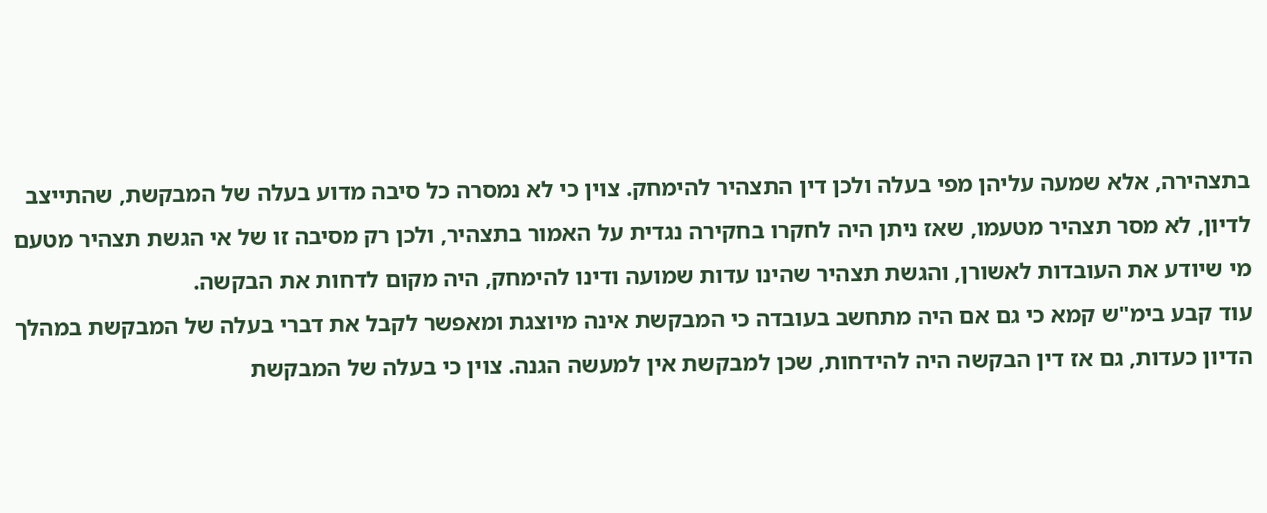בתצהירה, אלא שמעה עליהן מפי בעלה ולכן דין התצהיר להימחק. צוין כי לא נמסרה כל סיבה מדוע בעלה של המבקשת, שהתייצב לדיון, לא מסר תצהיר מטעמו, שאז ניתן היה לחקרו בחקירה נגדית על האמור בתצהיר, ולכן רק מסיבה זו של אי הגשת תצהיר מטעם מי שיודע את העובדות לאשורן, והגשת תצהיר שהינו עדות שמועה ודינו להימחק, היה מקום לדחות את הבקשה.
עוד קבע בימ"ש קמא כי גם אם היה מתחשב בעובדה כי המבקשת אינה מיוצגת ומאפשר לקבל את דברי בעלה של המבקשת במהלך הדיון כעדות, גם אז דין הבקשה היה להידחות, שכן למבקשת אין למעשה הגנה. צוין כי בעלה של המבקשת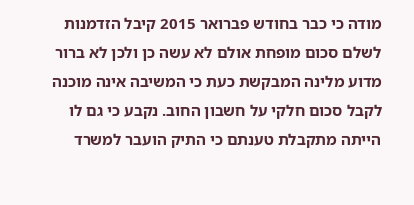מודה כי כבר בחודש פברואר 2015 קיבל הזדמנות לשלם סכום מופחת אולם לא עשה כן ולכן לא ברור מדוע מלינה המבקשת כעת כי המשיבה אינה מוכנה לקבל סכום חלקי על חשבון החוב. נקבע כי גם לו הייתה מתקבלת טענתם כי התיק הועבר למשרד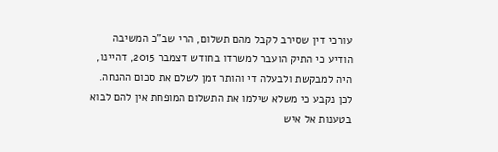עורכי דין שסירב לקבל מהם תשלום, הרי שב"כ המשיבה הודיע כי התיק הועבר למשרדו בחודש דצמבר 2015, דהיינו, היה למבקשת ולבעלה די והותר זמן לשלם את סכום ההנחה. לכן נקבע כי משלא שילמו את התשלום המופחת אין להם לבוא בטענות אל איש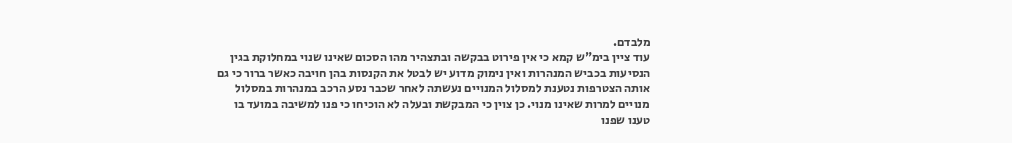מלבדם.
עוד ציין בימ"ש קמא כי אין פירוט בבקשה ובתצהיר מהו הסכום שאינו שנוי במחלוקת בגין הנסיעות בכביש המנהרות ואין נימוק מדוע יש לבטל את הקנסות בהן חויבה כאשר ברור כי גם אותה הצטרפות נטענת למסלול המנויים נעשתה לאחר שכבר נסע הרכב במנהרות במסלול מנויים למרות שאינו מנוי. כן צוין כי המבקשת ובעלה לא הוכיחו כי פנו למשיבה במועד בו טענו שפנו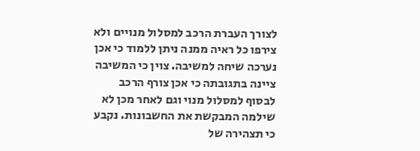לצורך העברת הרכב למסלול מנויים ולא צירפו כל ראיה ממנה ניתן ללמוד כי אכן נערכה שיחה למשיבה. צוין כי המשיבה ציינה בתגובתה כי אכן צורף הרכב לבסוף למסלול מנוי וגם לאחר מכן לא שילמה המבקשת את החשבונות. נקבע כי תצהירה של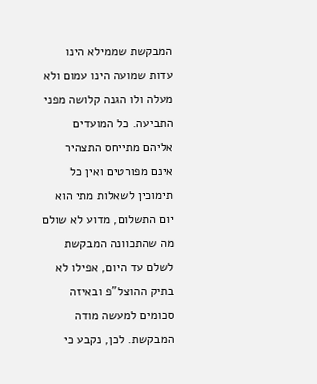המבקשת שממילא הינו עדות שמועה הינו עמום ולא מעלה ולו הגנה קלושה מפני התביעה. כל המועדים אליהם מתייחס התצהיר אינם מפורטים ואין כל תימוכין לשאלות מתי הוא יום התשלום, מדוע לא שולם מה שהתכוונה המבקשת לשלם עד היום, אפילו לא בתיק ההוצל"פ ובאיזה סכומים למעשה מודה המבקשת. לכן, נקבע כי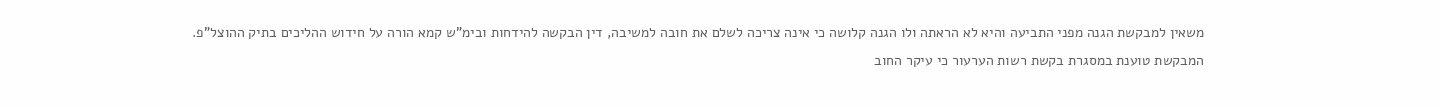משאין למבקשת הגנה מפני התביעה והיא לא הראתה ולו הגנה קלושה כי אינה צריכה לשלם את חובה למשיבה, דין הבקשה להידחות ובימ"ש קמא הורה על חידוש ההליכים בתיק ההוצל"פ.
המבקשת טוענת במסגרת בקשת רשות הערעור כי עיקר החוב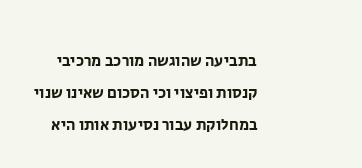בתביעה שהוגשה מורכב מרכיבי קנסות ופיצוי וכי הסכום שאינו שנוי במחלוקת עבור נסיעות אותו היא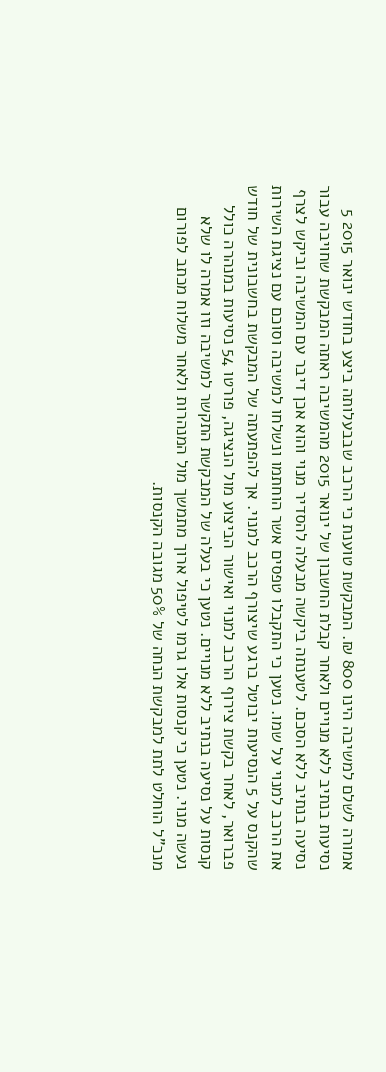אמורה לשלם למשיבה הינו 800 ₪. המבקשת טוענת כי הרכב שבבעלותה ביצע בחודש ינואר 2015 5 נסיעות בנתיב ללא מנויים ולאחר קבלת החשבון של ינואר 2015 מהמשיבה ראתה המבקשת שחויבה עבור נסיעה בנתיב ללא הסכם. לטענתה ביקשה מבעלה להסדיר מנוי והוא אכן דיבר עם המשיבה וביקש לצרף את הרכב למנוי על שמו. נטען כי התקבלו טפסים אשר הוחתמו ונשלחו למשיבה וסוכם עם נציגת השירות שהקנס על 5 הנסיעות יבוטל ברגע שיצורף הרכב למנוי. אך להפתעתה של המבקשת בחשבונית של חודש פברואר, לאחר בקשת צירוף הרכב למנוי ואישור הביצוע מול הנציגה, פורטו 54 נסיעות במנהרה כולל קנסות על נסיעה בנתיב ללא מנויים. נטען כי בעלה של המבקשת התקשר למשיבה וזו אמרה לו שלא נעשה מנוי. נטען כי קנסות אלו גרמו לטיפול ארוך מתמשך מול המנהרות ולאחר משלוח מכתב לפורום מנכ"ל הוחלט לתת למבקשת הנחה של 50% מגובה הקנסות.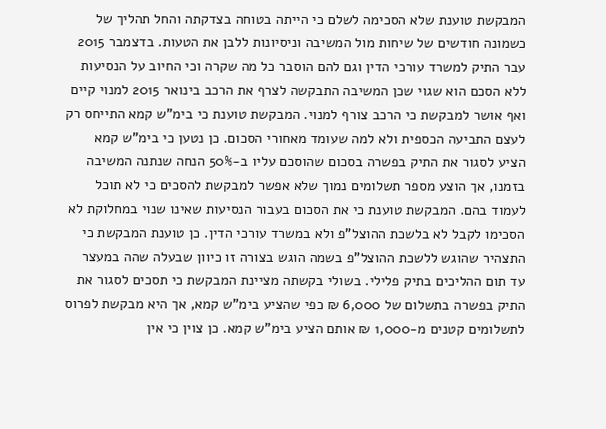המבקשת טוענת שלא הסכימה לשלם כי הייתה בטוחה בצדקתה והחל תהליך של כשמונה חודשים של שיחות מול המשיבה וניסיונות ללבן את הטעות. בדצמבר 2015 עבר התיק למשרד עורכי הדין וגם להם הוסבר כל מה שקרה וכי החיוב על הנסיעות ללא הסכם הוא שגוי שכן המשיבה התבקשה לצרף את הרכב בינואר 2015 למנוי קיים ואף אושר למבקשת כי הרכב צורף למנוי. המבקשת טוענת כי בימ"ש קמא התייחס רק לעצם התביעה הכספית ולא למה שעומד מאחורי הסכום. כן נטען כי בימ"ש קמא הציע לסגור את התיק בפשרה בסכום שהוסכם עליו ב-50% הנחה שנתנה המשיבה בזמנו, אך הוצע מספר תשלומים נמוך שלא אפשר למבקשת להסכים כי לא תוכל לעמוד בהם. המבקשת טוענת כי את הסכום בעבור הנסיעות שאינו שנוי במחלוקת לא הסכימו לקבל לא בלשכת ההוצל"פ ולא במשרד עורכי הדין. כן טוענת המבקשת כי התצהיר שהוגש ללשכת ההוצל"פ בשמה הוגש בצורה זו כיוון שבעלה שהה במעצר עד תום ההליכים בתיק פלילי. בשולי בקשתה מציינת המבקשת כי תסכים לסגור את התיק בפשרה בתשלום של 6,000 ₪ כפי שהציע בימ"ש קמא, אך היא מבקשת לפרוס לתשלומים קטנים מ-1,000 ₪ אותם הציע בימ"ש קמא. כן צוין כי אין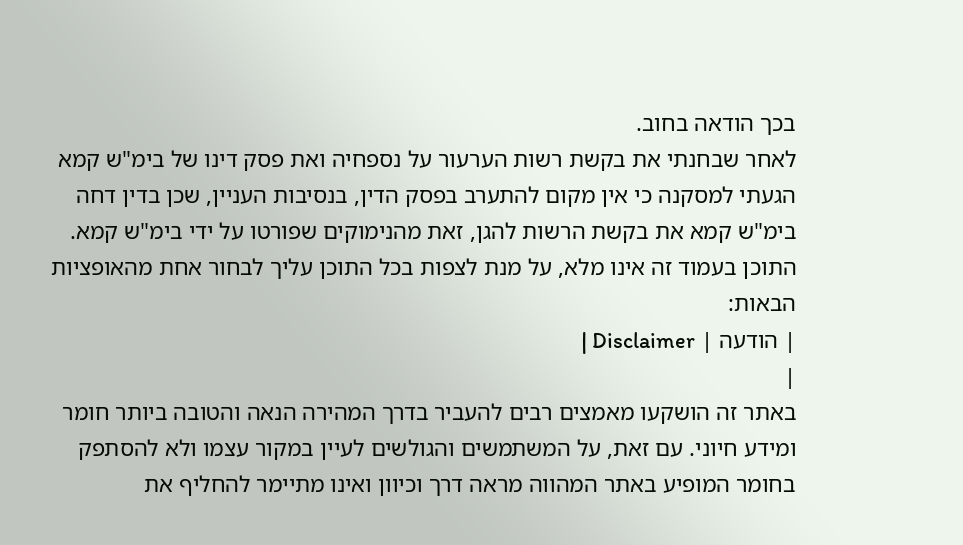בכך הודאה בחוב.
לאחר שבחנתי את בקשת רשות הערעור על נספחיה ואת פסק דינו של בימ"ש קמא הגעתי למסקנה כי אין מקום להתערב בפסק הדין, בנסיבות העניין, שכן בדין דחה בימ"ש קמא את בקשת הרשות להגן, זאת מהנימוקים שפורטו על ידי בימ"ש קמא.
התוכן בעמוד זה אינו מלא, על מנת לצפות בכל התוכן עליך לבחור אחת מהאופציות הבאות:
| הודעה | Disclaimer |
|
באתר זה הושקעו מאמצים רבים להעביר בדרך המהירה הנאה והטובה ביותר חומר ומידע חיוני. עם זאת, על המשתמשים והגולשים לעיין במקור עצמו ולא להסתפק בחומר המופיע באתר המהווה מראה דרך וכיוון ואינו מתיימר להחליף את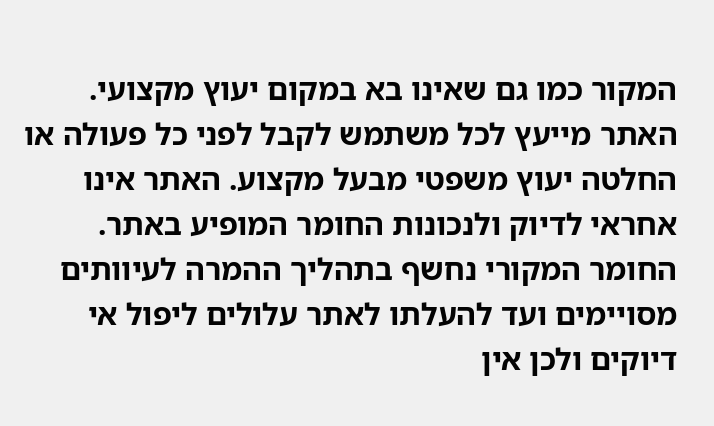המקור כמו גם שאינו בא במקום יעוץ מקצועי. האתר מייעץ לכל משתמש לקבל לפני כל פעולה או החלטה יעוץ משפטי מבעל מקצוע. האתר אינו אחראי לדיוק ולנכונות החומר המופיע באתר. החומר המקורי נחשף בתהליך ההמרה לעיוותים מסויימים ועד להעלתו לאתר עלולים ליפול אי דיוקים ולכן אין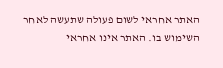האתר אחראי לשום פעולה שתעשה לאחר השימוש בו. האתר אינו אחראי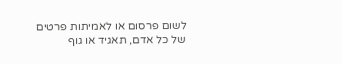לשום פרסום או לאמיתות פרטים של כל אדם, תאגיד או גוף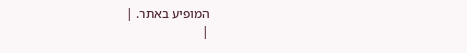המופיע באתר. |
|